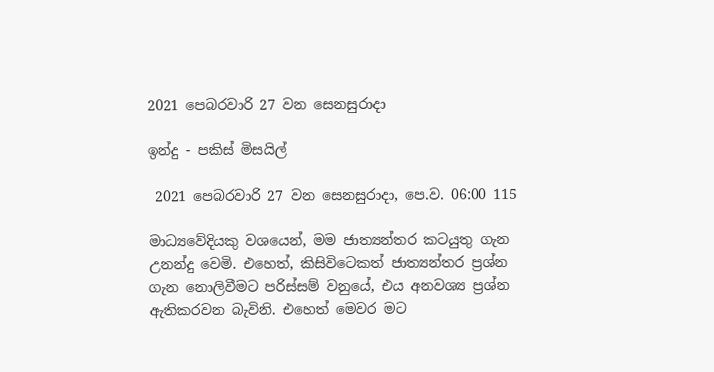2021 පෙබරවාරි 27 වන සෙනසුරාදා

ඉන්දු - පකිස් මිසයිල්

 2021 පෙබරවාරි 27 වන සෙනසුරාදා, පෙ.ව. 06:00 115

මාධ්‍යවේදියකු වශයෙන්, මම ජාත්‍යන්තර කටයුතු ගැන උනන්දු වෙමි. එහෙත්, කිසිවිටෙකත් ජාත්‍යන්තර ප්‍රශ්න ගැන නොලිවීමට පරිස්සම් වනුයේ, එය අනවශ්‍ය ප්‍රශ්න ඇතිකරවන බැවිනි. එහෙත් මෙවර මට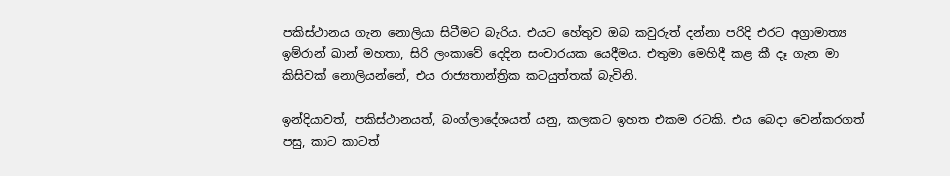පකිස්ථානය ගැන නොලියා සිටීමට බැරිය. එයට හේතුව ඔබ කවුරුත් දන්නා පරිදි එරට අග්‍රාමාත්‍ය ඉම්රාන් ඛාන් මහතා, සිරි ලංකාවේ දෙදින සංචාරයක යෙදීමය. එතුමා මෙහිදී කළ කී දෑ ගැන මා කිසිවක් නොලියන්නේ, එය රාජ්‍යතාන්ත්‍රික කටයුත්තක් බැවිනි.

ඉන්දියාවත්, පකිස්ථානයත්, බංග්ලාදේශයත් යනු, කලකට ඉහත එකම රටකි. එය බෙදා වෙන්කරගත් පසු, කාට කාටත්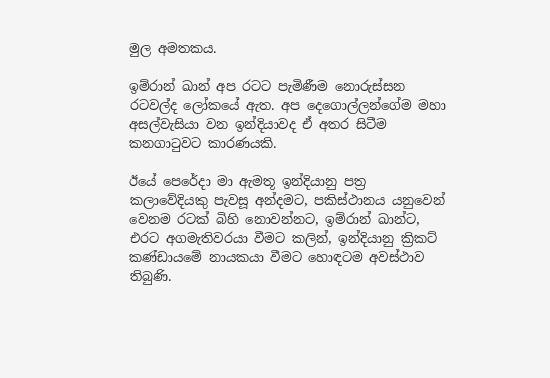මුල අමතකය.

ඉම්රාන් ඛාන් අප රටට පැමිණීම නොරුස්සන රටවල්ද ලෝකයේ ඇත. අප දෙගොල්ලන්ගේම මහා අසල්වැසියා වන ඉන්දියාවද ඒ අතර සිටීම කනගාටුවට කාරණයකි.

ඊයේ පෙරේදා මා ඇමතූ ඉන්දියානු පත්‍ර කලාවේදියකු පැවසූ අන්දමට, පකිස්ථානය යනුවෙන් වෙනම රටක් බිහි නොවන්නට, ඉම්රාන් ඛාන්ට, එරට අගමැතිවරයා වීමට කලින්, ඉන්දියානු ක්‍රිකට් කණ්ඩායමේ නායකයා වීමට හොඳටම අවස්ථාව තිබුණි.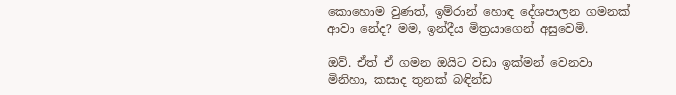කොහොම වුණත්, ඉම්රාන් හොඳ දේශපාලන ගමනක් ආවා නේද? මම, ඉන්දීය මිත්‍රයාගෙන් අසුවෙමි.

ඔව්. ඒත් ඒ ගමන ඔයිට වඩා ඉක්මන් වෙනවා මිනිහා, කසාද තුනක් බඳින්ඩ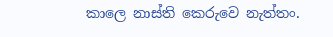කාලෙ නාස්ති කෙරුවෙ නැත්තං.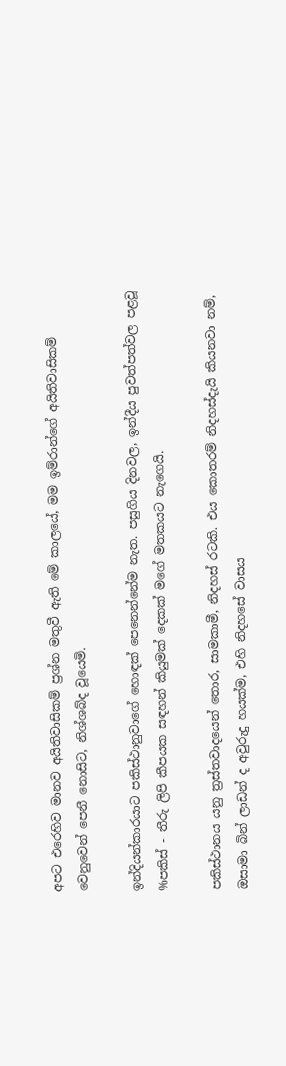අපට එරෙහිව මානව අයිතිවාසිකම් ප්‍රශ්න මතුවී ඇති මේ කාලයේ, මම ඉම්රාන්ගේ අයිතිවාසිකම් වෙනුවෙන් පෙනී නොසිට, නිශ්ශබ්ද වූයෙමි.

ඉන්දියන්කාරයාට පකිස්ථානුවාගේ හොඳක් පෙනෙන්නේම නැත. පසුගිය දිනවල, ඉන්දීය පුවත්පත්වල පළවූ %පකිස් - තීරු ලිපි කීපයක සඳහන් කියුමක් දෙකක් මගේ මතකයට නැගෙයි.

පකිස්ථානය යනු ත්‍රස්තවාදයෙන් තොර, සාමකාමී, නිදහස් රටකි. එය කොතරම් නිදහස්දැයි කියනවා නම්, ඔසාමා බින් ලාඩන් ද අවුරුදු හයක්ම, එහි නිදහසේ වාසය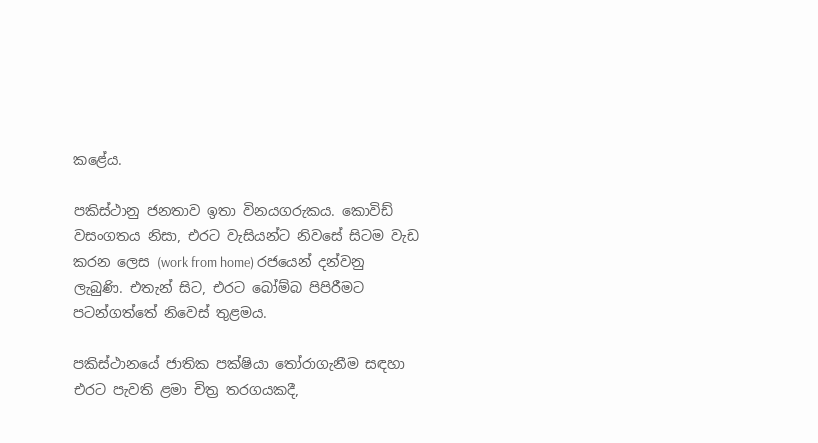කළේය.

පකිස්ථානු ජනතාව ඉතා විනයගරුකය. කොවිඩ් වසංගතය නිසා, එරට වැසියන්ට නිවසේ සිටම වැඩ කරන ලෙස (work from home) රජයෙන් දන්වනු ලැබුණි. එතැන් සිට, එරට බෝම්බ පිපිරීමට පටන්ගත්තේ නිවෙස් තුළමය.

පකිස්ථානයේ ජාතික පක්ෂියා තෝරාගැනීම සඳහා එරට පැවති ළමා චිත්‍ර තරගයකදී,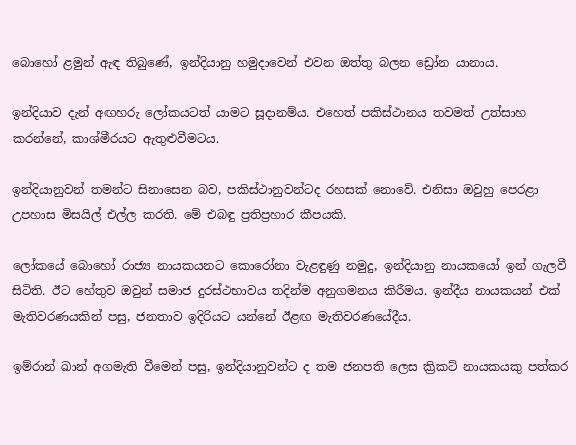බොහෝ ළමුන් ඇඳ තිබුණේ, ඉන්දියානු හමුදාවෙන් එවන ඔත්තු බලන ඩ්‍රෝන යානාය.

ඉන්දියාව දැන් අඟහරු ලෝකයටත් යාමට සූදානම්ය. එහෙත් පකිස්ථානය තවමත් උත්සාහ කරන්නේ, කාශ්මීරයට ඇතුළුවීමටය.

ඉන්දියානුවන් තමන්ට සිනාසෙන බව, පකිස්ථානුවන්ටද රහසක් නොවේ. එනිසා ඔවුහු පෙරළා උපහාස මිසයිල් එල්ල කරති. මේ එබඳු ප්‍රතිප්‍රහාර කීපයකි.

ලෝකයේ බොහෝ රාජ්‍ය නායකයනට කොරෝනා වැළඳුණු නමුදු, ඉන්දියානු නායකයෝ ඉන් ගැලවී සිටිති. ඊට හේතුව ඔවුන් සමාජ දුරස්ථභාවය තදින්ම අනුගමනය කිරීමය. ඉන්දීය නායකයන් එක් මැතිවරණයකින් පසු, ජනතාව ඉදිරියට යන්නේ ඊළඟ මැතිවරණයේදීය.

ඉම්රාන් ඛාන් අගමැති වීමෙන් පසු, ඉන්දියානුවන්ට ද තම ජනපති ලෙස ක්‍රිකට් නායකයකු පත්කර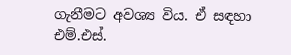ගැනීමට අවශ්‍ය විය. ඒ සඳහා එම්.එස්.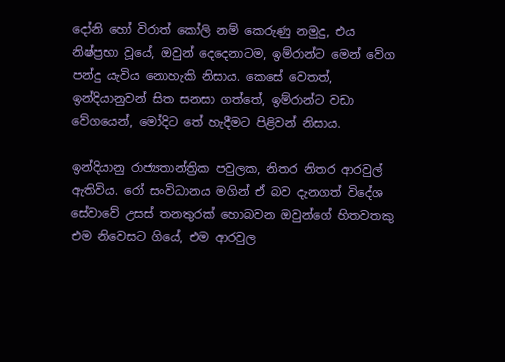දෝනි හෝ විරාත් කෝලි නම් කෙරුණු නමුදු, එය නිෂ්ප්‍රභා වූයේ, ඔවුන් දෙදෙනාටම, ඉම්රාන්ට මෙන් වේග පන්දු යැවිය නොහැකි නිසාය. කෙසේ වෙතත්, ඉන්දියානුවන් සිත සනසා ගත්තේ, ඉම්රාන්ට වඩා වේගයෙන්, මෝදිට තේ හැදීමට පිළිවන් නිසාය.

ඉන්දියානු රාජ්‍යතාන්ත්‍රික පවුලක, නිතර නිතර ආරවුල් ඇතිවිය. රෝ සංවිධානය මගින් ඒ බව දැනගත් විදේශ සේවාවේ උසස් තනතුරක් හොබවන ඔවුන්ගේ හිතවතකු එම නිවෙසට ගියේ, එම ආරවුල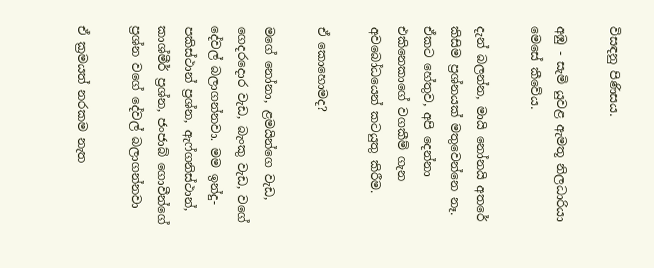විසඳනු පිණිසය.

අඹු - සැමි යුවළ ඇමතූ නිලධාරියා මෙසේ කීවේය.

දැන් බලන්න, මායි නෝනයි අතරේ කිසිම ප්‍රශ්නයක් මතුවෙන්නෙ නෑ. ඒකට හේතුව, අපි දෙන්නා එකිනෙකාගේ වගකීම් ගැන අවබෝධයෙන් කටයුතු කිරීම.

ඒ කොහොමද?

මගේ නෝනා, ළමයින්ගෙ වැඩ, ගෙදරදොර වැඩ, බැංකු වැඩ, වගේ දේවල් බලාගන්නවා. මම ඉන්දු- පකිස්ථාන් ප්‍රශ්න, ඇෆ්ගනිස්ථාන්, කාශ්මීර් ප්‍රශ්න, ජංජාබ් ගොවීන්ගේ ප්‍රශ්න වගේ දේවල් බලාගන්නවා

ඒ ක්‍රමයත් නරකම නැත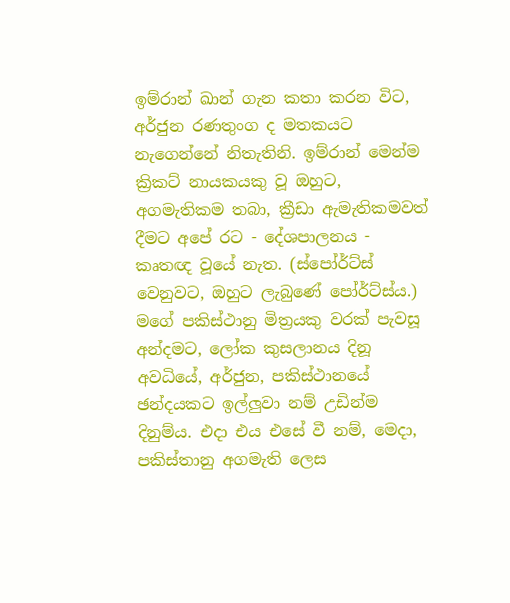ඉම්රාන් ඛාන් ගැන කතා කරන විට, අර්ජුන රණතුංග ද මතකයට නැගෙන්නේ නිතැතිනි. ඉම්රාන් මෙන්ම ක්‍රිකට් නායකයකු වූ ඔහුට, අගමැතිකම තබා, ක්‍රීඩා ඇමැතිකමවත් දීමට අපේ රට - දේශපාලනය - කෘතඥ වූයේ නැත. (ස්පෝර්ට්ස් වෙනුවට, ඔහුට ලැබුණේ පෝර්ට්ස්ය.) මගේ පකිස්ථානු මිත්‍රයකු වරක් පැවසූ අන්දමට, ලෝක කුසලානය දිනූ අවධියේ, අර්ජුන, පකිස්ථානයේ ඡන්දයකට ඉල්ලුවා නම් උඩින්ම දිනුම්ය. එදා එය එසේ වී නම්, මෙදා, පකිස්තානු අගමැති ලෙස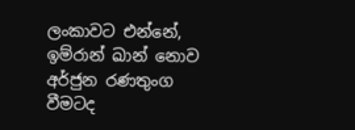ලංකාවට එන්නේ, ඉම්රාන් ඛාන් නොව අර්ජුන රණතුංග වීමටද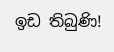ඉඩ තිබුණි!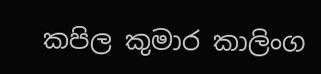කපිල කුමාර කාලිංග